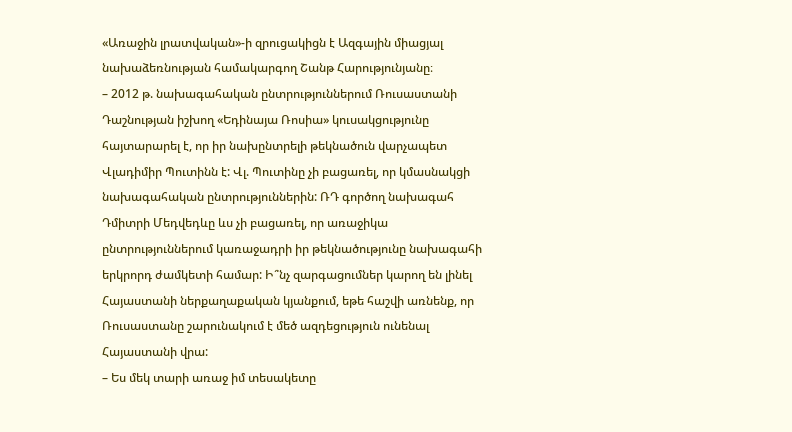«Առաջին լրատվական»-ի զրուցակիցն է Ազգային միացյալ նախաձեռնության համակարգող Շանթ Հարությունյանը։
– 2012 թ. նախագահական ընտրություններում Ռուսաստանի Դաշնության իշխող «Եդինայա Ռոսիա» կուսակցությունը հայտարարել է, որ իր նախընտրելի թեկնածուն վարչապետ Վլադիմիր Պուտինն է: Վլ. Պուտինը չի բացառել, որ կմասնակցի նախագահական ընտրություններին: ՌԴ գործող նախագահ Դմիտրի Մեդվեդևը ևս չի բացառել, որ առաջիկա ընտրություններում կառաջադրի իր թեկնածությունը նախագահի երկրորդ ժամկետի համար: Ի՞նչ զարգացումներ կարող են լինել Հայաստանի ներքաղաքական կյանքում, եթե հաշվի առնենք, որ Ռուսաստանը շարունակում է մեծ ազդեցություն ունենալ Հայաստանի վրա:
– Ես մեկ տարի առաջ իմ տեսակետը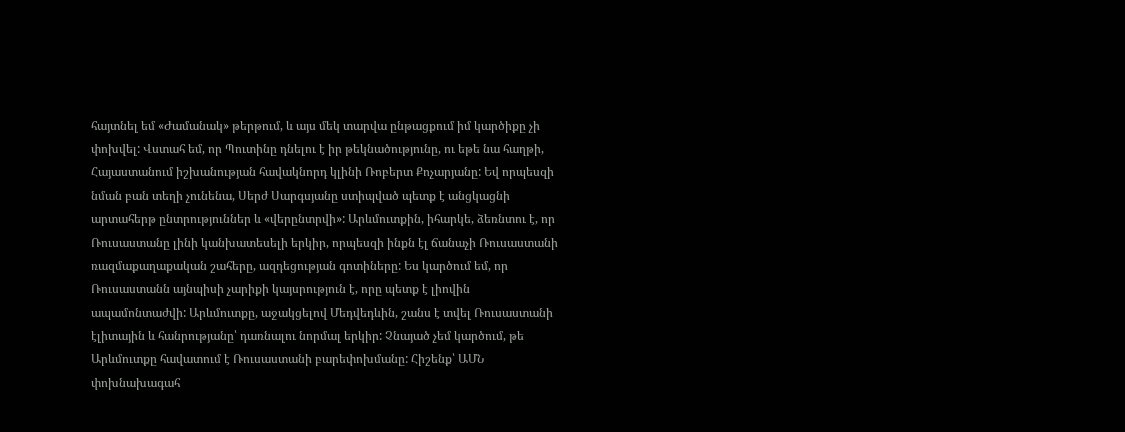հայտնել եմ «Ժամանակ» թերթում, և այս մեկ տարվա ընթացքում իմ կարծիքը չի փոխվել: Վստահ եմ, որ Պուտինը դնելու է իր թեկնածությունը, ու եթե նա հաղթի, Հայաստանում իշխանության հավակնորդ կլինի Ռոբերտ Քոչարյանը: Եվ որպեսզի նման բան տեղի չունենա, Սերժ Սարգսյանը ստիպված պետք է անցկացնի արտահերթ ընտրություններ և «վերընտրվի»: Արևմուտքին, իհարկե, ձեռնտու է, որ Ռուսաստանը լինի կանխատեսելի երկիր, որպեսզի ինքն էլ ճանաչի Ռուսաստանի ռազմաքաղաքական շահերը, ազդեցության գոտիները: Ես կարծում եմ, որ Ռուսաստանն այնպիսի չարիքի կայսրություն է, որը պետք է լիովին ապամոնտաժվի: Արևմուտքը, աջակցելով Մեդվեդևին, շանս է տվել Ռուսաստանի էլիտային և հանրությանը՝ դառնալու նորմալ երկիր: Չնայած չեմ կարծում, թե Արևմուտքը հավատում է Ռուսաստանի բարեփոխմանը: Հիշենք՝ ԱՄՆ փոխնախագահ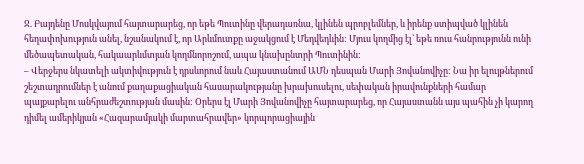Ջ. Բայդենը Մոսկվայում հայտարարեց, որ եթե Պուտինը վերադառնա, կլինեն պրոբլեմներ, և իրենք ստիպված կլինեն հեղափոխություն անել, նշանակում է, որ Արևմուտքը աջակցում է Մեդվեդևին: Մյուս կողմից էլ՝ եթե ռուս հանրությունն ունի մեծապետական, հակաարևմտյան կողմնորոշում, ապա կնախընտրի Պուտինին:
– Վերջերս նկատելի ակտիվություն է դրսևորում նաև Հայաստանում ԱՄՆ դեսպան Մարի Յովանովիչը: Նա իր ելույթներում շեշտադրումներ է անում քաղաքացիական հասարակությանը խրախուսելու, սեփական իրավունքների համար պայքարելու անհրաժեշտության մասին: Օրերս էլ Մարի Յովանովիչը հայտարարեց, որ Հայաստանն այս պահին չի կարող դիմել ամերիկյան «Հազարամյակի մարտահրավեր» կորպորացիային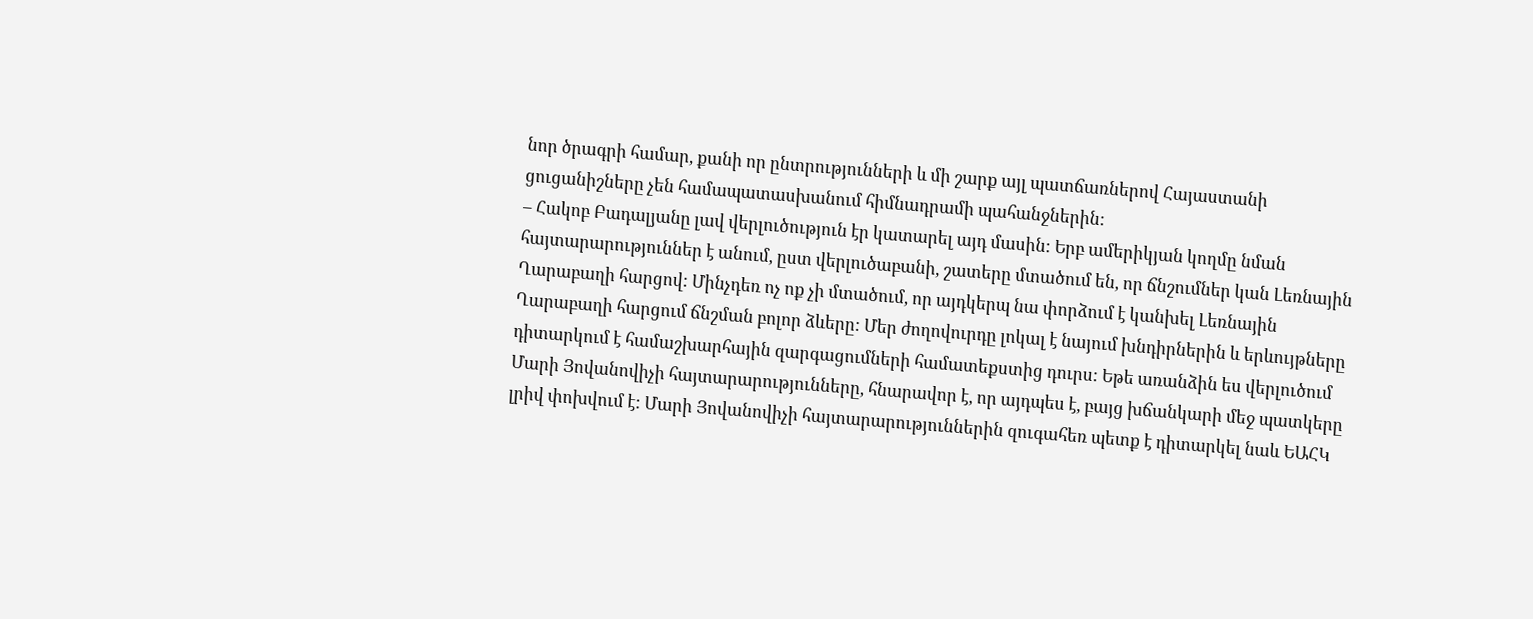նոր ծրագրի համար, քանի որ ընտրությունների և մի շարք այլ պատճառներով Հայաստանի ցուցանիշները չեն համապատասխանում հիմնադրամի պահանջներին:
– Հակոբ Բադալյանը լավ վերլուծություն էր կատարել այդ մասին: Երբ ամերիկյան կողմը նման հայտարարություններ է անում, ըստ վերլուծաբանի, շատերը մտածում են, որ ճնշումներ կան Լեռնային Ղարաբաղի հարցով: Մինչդեռ ոչ ոք չի մտածում, որ այդկերպ նա փորձում է կանխել Լեռնային Ղարաբաղի հարցում ճնշման բոլոր ձևերը: Մեր ժողովուրդը լոկալ է նայում խնդիրներին և երևույթները դիտարկում է համաշխարհային զարգացումների համատեքստից դուրս: Եթե առանձին ես վերլուծում Մարի Յովանովիչի հայտարարությունները, հնարավոր է, որ այդպես է, բայց խճանկարի մեջ պատկերը լրիվ փոխվում է: Մարի Յովանովիչի հայտարարություններին զուգահեռ պետք է դիտարկել նաև ԵԱՀԿ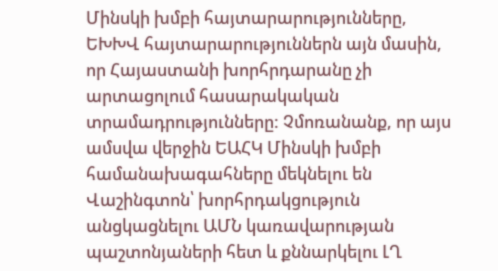Մինսկի խմբի հայտարարությունները, ԵԽԽՎ հայտարարություններն այն մասին, որ Հայաստանի խորհրդարանը չի արտացոլում հասարակական տրամադրությունները: Չմոռանանք, որ այս ամսվա վերջին ԵԱՀԿ Մինսկի խմբի համանախագահները մեկնելու են Վաշինգտոն՝ խորհրդակցություն անցկացնելու ԱՄՆ կառավարության պաշտոնյաների հետ և քննարկելու ԼՂ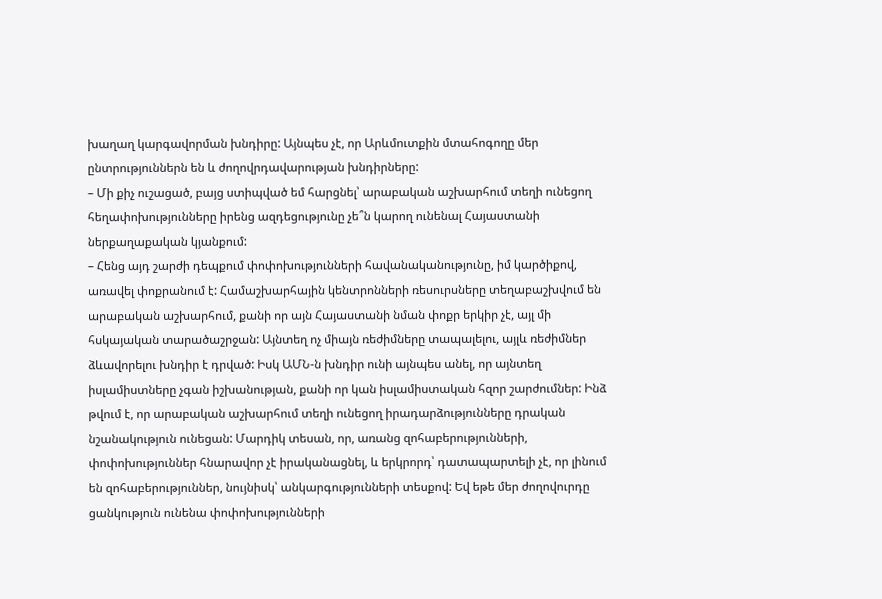խաղաղ կարգավորման խնդիրը: Այնպես չէ, որ Արևմուտքին մտահոգողը մեր ընտրություններն են և ժողովրդավարության խնդիրները:
– Մի քիչ ուշացած, բայց ստիպված եմ հարցնել՝ արաբական աշխարհում տեղի ունեցող հեղափոխությունները իրենց ազդեցությունը չե՞ն կարող ունենալ Հայաստանի ներքաղաքական կյանքում:
– Հենց այդ շարժի դեպքում փոփոխությունների հավանականությունը, իմ կարծիքով, առավել փոքրանում է: Համաշխարհային կենտրոնների ռեսուրսները տեղաբաշխվում են արաբական աշխարհում, քանի որ այն Հայաստանի նման փոքր երկիր չէ, այլ մի հսկայական տարածաշրջան: Այնտեղ ոչ միայն ռեժիմները տապալելու, այլև ռեժիմներ ձևավորելու խնդիր է դրված: Իսկ ԱՄՆ-ն խնդիր ունի այնպես անել, որ այնտեղ իսլամիստները չգան իշխանության, քանի որ կան իսլամիստական հզոր շարժումներ: Ինձ թվում է, որ արաբական աշխարհում տեղի ունեցող իրադարձությունները դրական նշանակություն ունեցան: Մարդիկ տեսան, որ, առանց զոհաբերությունների, փոփոխություններ հնարավոր չէ իրականացնել, և երկրորդ՝ դատապարտելի չէ, որ լինում են զոհաբերություններ, նույնիսկ՝ անկարգությունների տեսքով: Եվ եթե մեր ժողովուրդը ցանկություն ունենա փոփոխությունների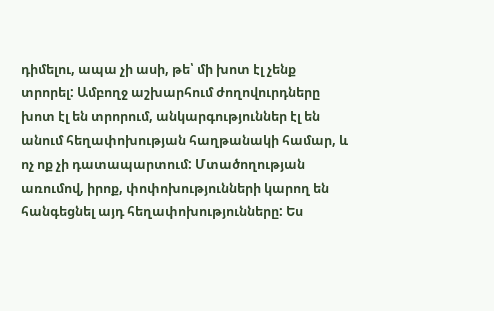դիմելու, ապա չի ասի, թե՝ մի խոտ էլ չենք տրորել: Ամբողջ աշխարհում ժողովուրդները խոտ էլ են տրորում, անկարգություններ էլ են անում հեղափոխության հաղթանակի համար, և ոչ ոք չի դատապարտում: Մտածողության առումով, իրոք, փոփոխությունների կարող են հանգեցնել այդ հեղափոխությունները: Ես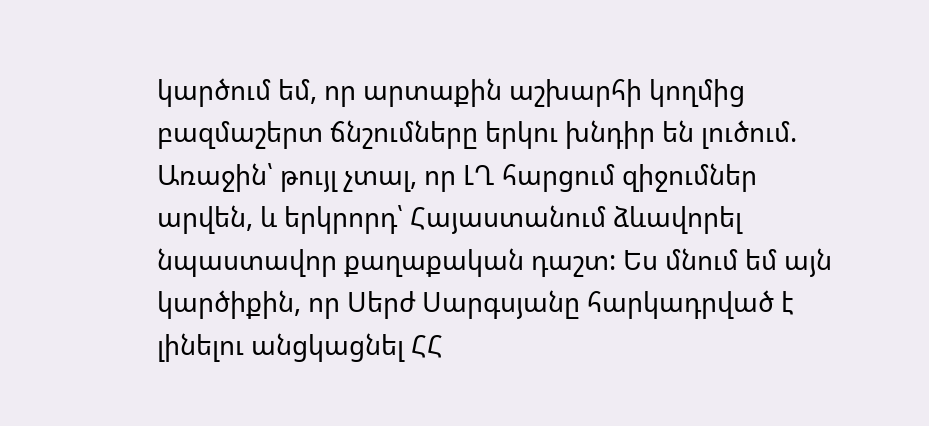կարծում եմ, որ արտաքին աշխարհի կողմից բազմաշերտ ճնշումները երկու խնդիր են լուծում. Առաջին՝ թույլ չտալ, որ ԼՂ հարցում զիջումներ արվեն, և երկրորդ՝ Հայաստանում ձևավորել նպաստավոր քաղաքական դաշտ: Ես մնում եմ այն կարծիքին, որ Սերժ Սարգսյանը հարկադրված է լինելու անցկացնել ՀՀ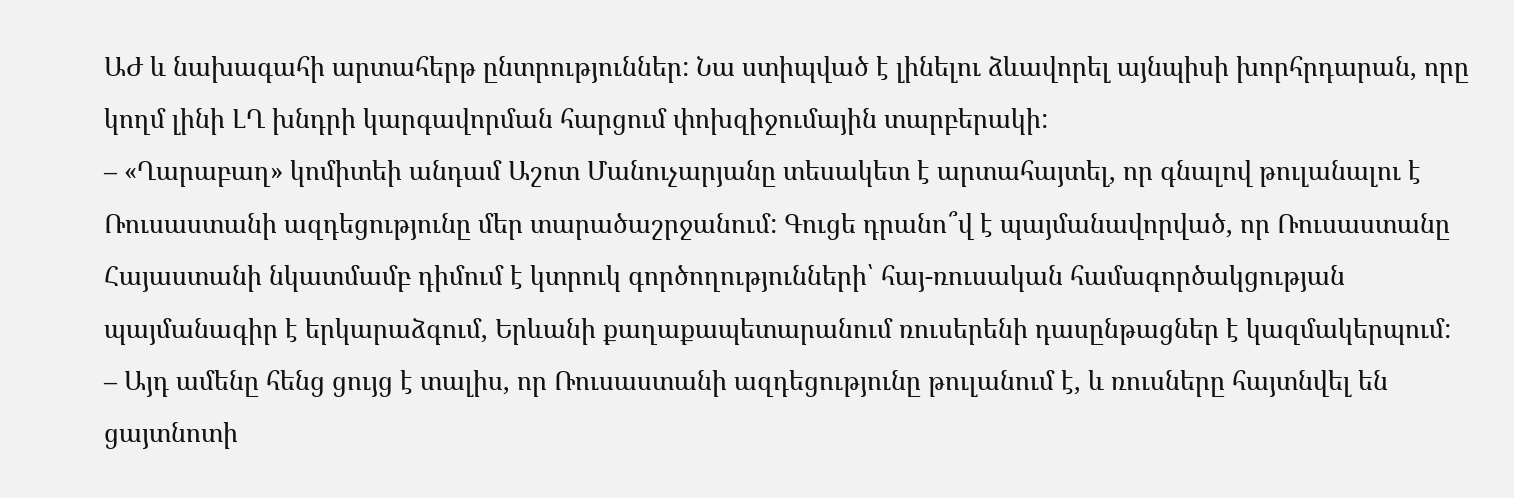ԱԺ և նախագահի արտահերթ ընտրություններ: Նա ստիպված է լինելու ձևավորել այնպիսի խորհրդարան, որը կողմ լինի ԼՂ խնդրի կարգավորման հարցում փոխզիջումային տարբերակի:
– «Ղարաբաղ» կոմիտեի անդամ Աշոտ Մանուչարյանը տեսակետ է արտահայտել, որ գնալով թուլանալու է Ռուսաստանի ազդեցությունը մեր տարածաշրջանում: Գուցե դրանո՞վ է պայմանավորված, որ Ռուսաստանը Հայաստանի նկատմամբ դիմում է կտրուկ գործողությունների՝ հայ-ռուսական համագործակցության պայմանագիր է երկարաձգում, Երևանի քաղաքապետարանում ռուսերենի դասընթացներ է կազմակերպում:
– Այդ ամենը հենց ցույց է տալիս, որ Ռուսաստանի ազդեցությունը թուլանում է, և ռուսները հայտնվել են ցայտնոտի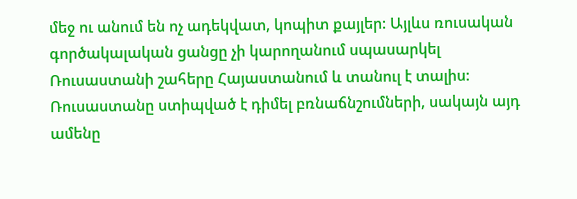մեջ ու անում են ոչ ադեկվատ, կոպիտ քայլեր: Այլևս ռուսական գործակալական ցանցը չի կարողանում սպասարկել Ռուսաստանի շահերը Հայաստանում և տանուլ է տալիս: Ռուսաստանը ստիպված է դիմել բռնաճնշումների, սակայն այդ ամենը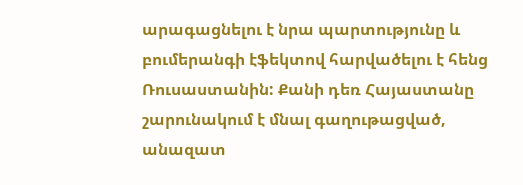արագացնելու է նրա պարտությունը և բումերանգի էֆեկտով հարվածելու է հենց Ռուսաստանին: Քանի դեռ Հայաստանը շարունակում է մնալ գաղութացված, անազատ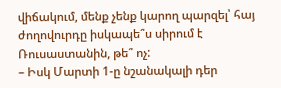վիճակում, մենք չենք կարող պարզել՝ հայ ժողովուրդը իսկապե՞ս սիրում է Ռուսաստանին, թե՞ ոչ:
– Իսկ Մարտի 1-ը նշանակալի դեր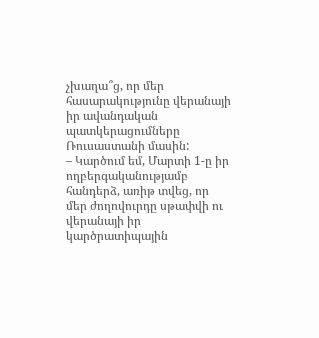չխաղա՞ց, որ մեր հասարակությունը վերանայի իր ավանդական պատկերացումները Ռուսաստանի մասին:
– Կարծում եմ, Մարտի 1-ը իր ողբերգականությամբ հանդերձ, առիթ տվեց, որ մեր ժողովուրդը սթափվի ու վերանայի իր կարծրատիպային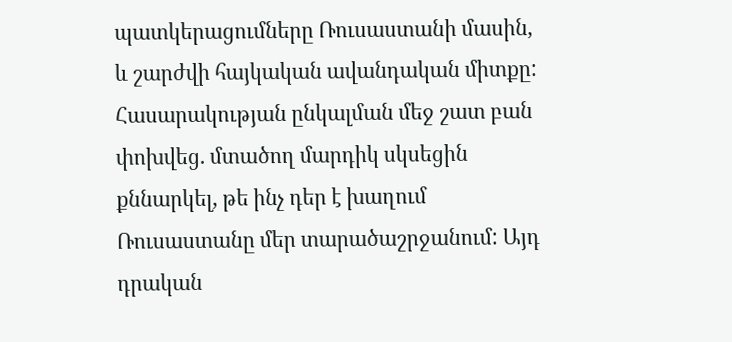պատկերացումները Ռուսաստանի մասին, և շարժվի հայկական ավանդական միտքը: Հասարակության ընկալման մեջ շատ բան փոխվեց. մտածող մարդիկ սկսեցին քննարկել, թե ինչ դեր է խաղում Ռուսաստանը մեր տարածաշրջանում: Այդ դրական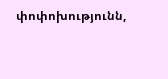փոփոխությունն,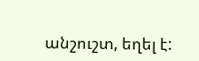անշուշտ, եղել է: